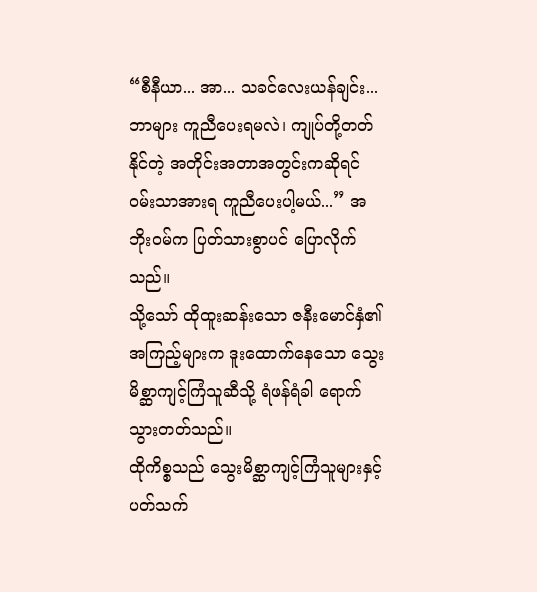“စီနီယာ... အာ... သခင်လေးယန်ချင်း... ဘာများ ကူညီပေးရမလဲ၊ ကျုပ်တို့တတ်နိုင်တဲ့ အတိုင်းအတာအတွင်းကဆိုရင် ဝမ်းသာအားရ ကူညီပေးပါ့မယ်...” အဘိုးဝမ်က ပြတ်သားစွာပင် ပြောလိုက်သည်။
သို့သော် ထိုထူးဆန်းသော ဇနီးမောင်နှံ၏ အကြည့်များက ဒူးထောက်နေသော သွေးမိစ္ဆာကျင့်ကြံသူဆီသို့ ရံဖန်ရံခါ ရောက်သွားတတ်သည်။
ထိုကိစ္စသည် သွေးမိစ္ဆာကျင့်ကြံသူများနှင့် ပတ်သက်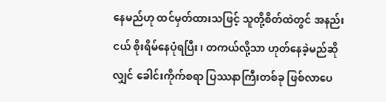နေမည်ဟု ထင်မှတ်ထားသဖြင့် သူတို့စိတ်ထဲတွင် အနည်းငယ် စိုးရိမ်နေပုံရပြီး၊ တကယ်လို့သာ ဟုတ်နေခဲ့မည်ဆိုလျှင် ခေါင်းကိုက်စရာ ပြဿနာကြီးတစ်ခု ဖြစ်လာပေ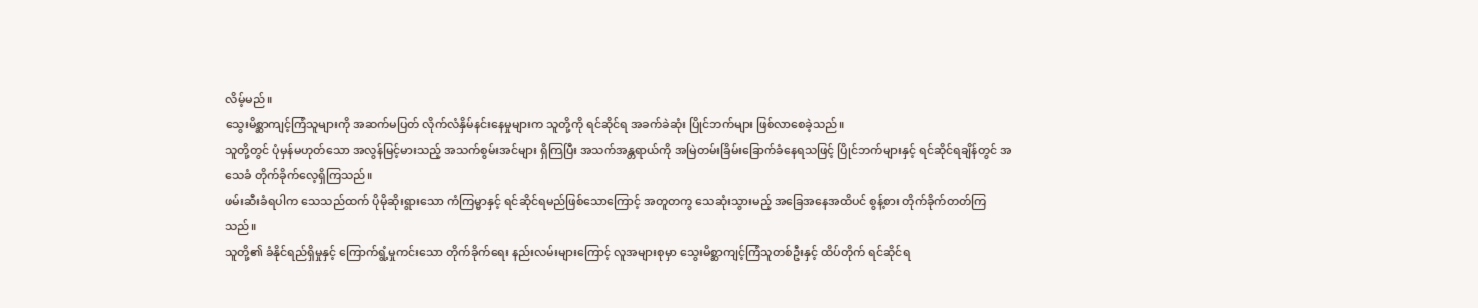လိမ့်မည်။
သွေးမိစ္ဆာကျင့်ကြံသူများကို အဆက်မပြတ် လိုက်လံနှိမ်နင်းနေမှုများက သူတို့ကို ရင်ဆိုင်ရ အခက်ခဲဆုံး ပြိုင်ဘက်များ ဖြစ်လာစေခဲ့သည်။
သူတို့တွင် ပုံမှန်မဟုတ်သော အလွန်မြင့်မားသည့် အသက်စွမ်းအင်များ ရှိကြပြီး အသက်အန္တရာယ်ကို အမြဲတမ်းခြိမ်းခြောက်ခံနေရသဖြင့် ပြိုင်ဘက်များနှင့် ရင်ဆိုင်ရချိန်တွင် အသေခံ တိုက်ခိုက်လေ့ရှိကြသည်။
ဖမ်းဆီးခံရပါက သေသည်ထက် ပိုမိုဆိုးရွားသော ကံကြမ္မာနှင့် ရင်ဆိုင်ရမည်ဖြစ်သောကြောင့် အတူတကွ သေဆုံးသွားမည့် အခြေအနေအထိပင် စွန့်စား တိုက်ခိုက်တတ်ကြသည်။
သူတို့၏ ခံနိုင်ရည်ရှိမှုနှင့် ကြောက်ရွံ့မှုကင်းသော တိုက်ခိုက်ရေး နည်းလမ်းများကြောင့် လူအများစုမှာ သွေးမိစ္ဆာကျင့်ကြံသူတစ်ဦးနှင့် ထိပ်တိုက် ရင်ဆိုင်ရ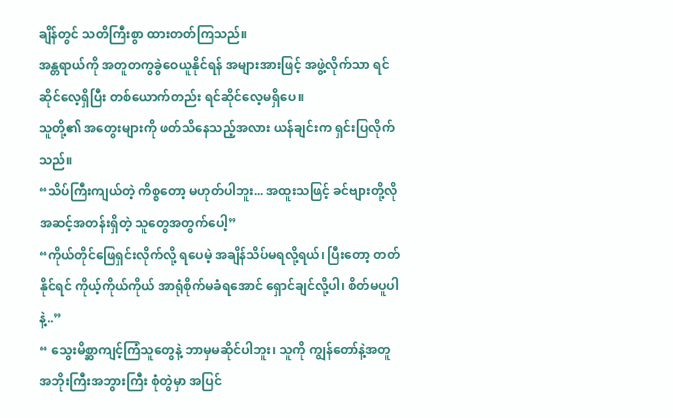ချိန်တွင် သတိကြီးစွာ ထားတတ်ကြသည်။
အန္တရာယ်ကို အတူတကွခွဲဝေယူနိုင်ရန် အများအားဖြင့် အဖွဲ့လိုက်သာ ရင်ဆိုင်လေ့ရှိပြီး တစ်ယောက်တည်း ရင်ဆိုင်လေ့မရှိပေ။
သူတို့၏ အတွေးများကို ဖတ်သိနေသည့်အလား ယန်ချင်းက ရှင်းပြလိုက်သည်။
“သိပ်ကြီးကျယ်တဲ့ ကိစ္စတော့ မဟုတ်ပါဘူး... အထူးသဖြင့် ခင်ဗျားတို့လို အဆင့်အတန်းရှိတဲ့ သူတွေအတွက်ပေါ့”
“ကိုယ်တိုင်ဖြေရှင်းလိုက်လို့ ရပေမဲ့ အချိန်သိပ်မရလို့ရယ်၊ ပြီးတော့ တတ်နိုင်ရင် ကိုယ့်ကိုယ်ကိုယ် အာရုံစိုက်မခံရအောင် ရှောင်ချင်လို့ပါ၊ စိတ်မပူပါနဲ့..”
“ သွေးမိစ္ဆာကျင့်ကြံသူတွေနဲ့ ဘာမှမဆိုင်ပါဘူး၊ သူကို ကျွန်တော်နဲ့အတူ
အဘိုးကြီးအဘွားကြီး စုံတွဲမှာ အပြင်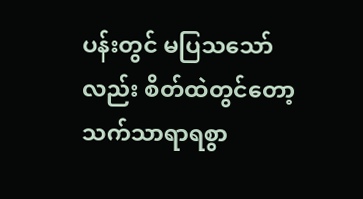ပန်းတွင် မပြသသော်လည်း စိတ်ထဲတွင်တော့ သက်သာရာရစွာ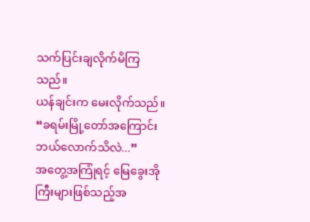သက်ပြင်းချလိုက်မိကြသည်။
ယန်ချင်းက မေးလိုက်သည်။ “ခရမ်းမြို့တော်အကြောင်း ဘယ်လောက်သိလဲ...”
အတွေ့အကြုံရင့် မြေခွေးအိုကြီးများဖြစ်သည့်အ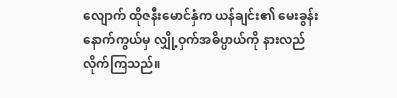လျောက် ထိုဇနီးမောင်နှံက ယန်ချင်း၏ မေးခွန်းနောက်ကွယ်မှ လျှို့ဝှက်အဓိပ္ပာယ်ကို နားလည်လိုက်ကြသည်။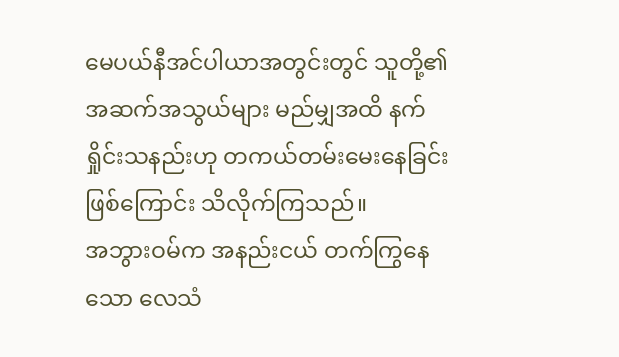မေပယ်နီအင်ပါယာအတွင်းတွင် သူတို့၏ အဆက်အသွယ်များ မည်မျှအထိ နက်ရှိုင်းသနည်းဟု တကယ်တမ်းမေးနေခြင်း ဖြစ်ကြောင်း သိလိုက်ကြသည်။
အဘွားဝမ်က အနည်းငယ် တက်ကြွနေသော လေသံ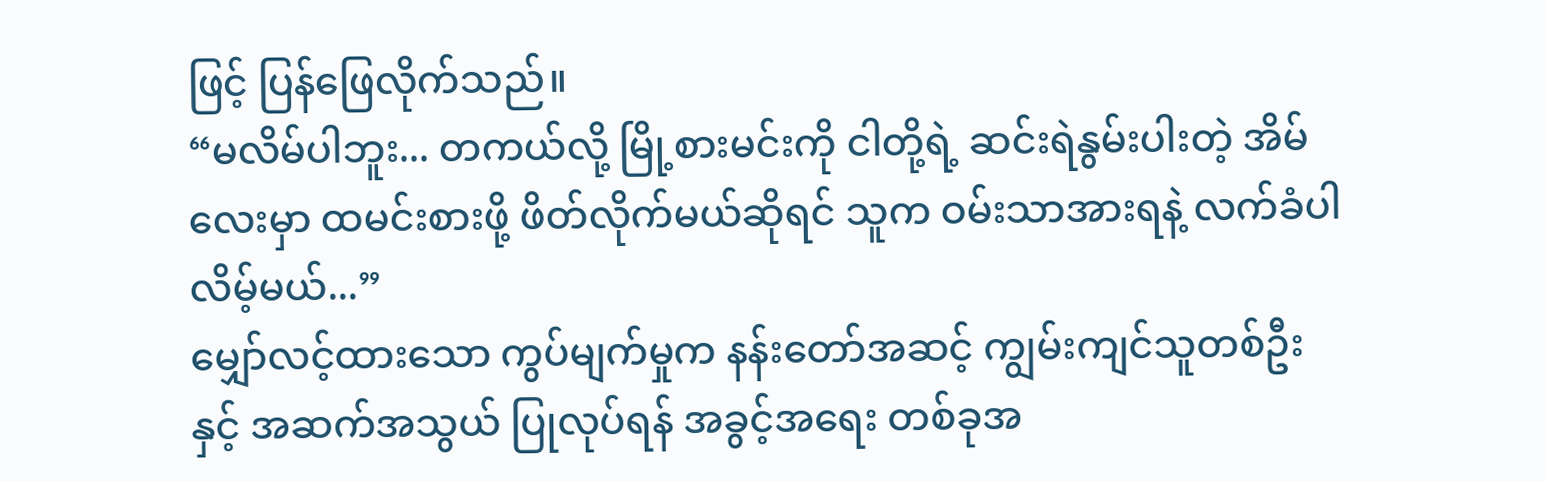ဖြင့် ပြန်ဖြေလိုက်သည်။
“မလိမ်ပါဘူး... တကယ်လို့ မြို့စားမင်းကို ငါတို့ရဲ့ ဆင်းရဲနွမ်းပါးတဲ့ အိမ်လေးမှာ ထမင်းစားဖို့ ဖိတ်လိုက်မယ်ဆိုရင် သူက ဝမ်းသာအားရနဲ့ လက်ခံပါလိမ့်မယ်...”
မျှော်လင့်ထားသော ကွပ်မျက်မှုက နန်းတော်အဆင့် ကျွမ်းကျင်သူတစ်ဦးနှင့် အဆက်အသွယ် ပြုလုပ်ရန် အခွင့်အရေး တစ်ခုအ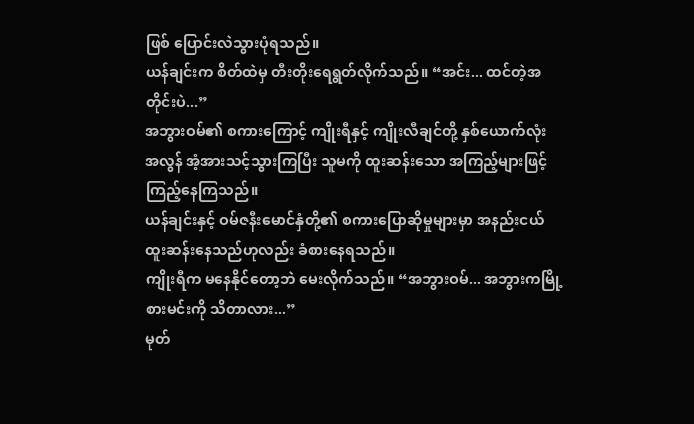ဖြစ် ပြောင်းလဲသွားပုံရသည်။
ယန်ချင်းက စိတ်ထဲမှ တီးတိုးရေရွတ်လိုက်သည်။ “အင်း... ထင်တဲ့အတိုင်းပဲ...”
အဘွားဝမ်၏ စကားကြောင့် ကျိုးရီနှင့် ကျိုးလီချင်တို့ နှစ်ယောက်လုံး အလွန် အံ့အားသင့်သွားကြပြီး သူမကို ထူးဆန်းသော အကြည့်များဖြင့် ကြည့်နေကြသည်။
ယန်ချင်းနှင့် ဝမ်ဇနီးမောင်နှံတို့၏ စကားပြောဆိုမှုများမှာ အနည်းငယ် ထူးဆန်းနေသည်ဟုလည်း ခံစားနေရသည်။
ကျိုးရီက မနေနိုင်တော့ဘဲ မေးလိုက်သည်။ “အဘွားဝမ်... အဘွားကမြို့စားမင်းကို သိတာလား...”
မုတ်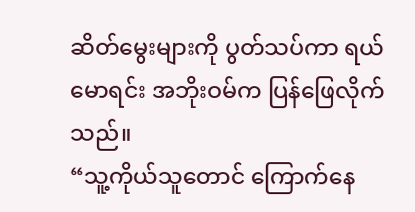ဆိတ်မွေးများကို ပွတ်သပ်ကာ ရယ်မောရင်း အဘိုးဝမ်က ပြန်ဖြေလိုက်သည်။
“သူ့ကိုယ်သူတောင် ကြောက်နေ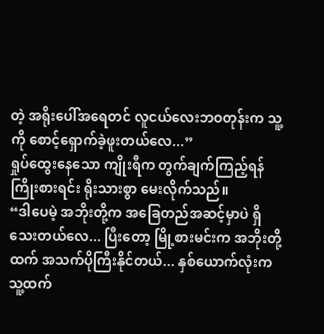တဲ့ အရိုးပေါ်အရေတင် လူငယ်လေးဘဝတုန်းက သူ့ကို စောင့်ရှောက်ခဲ့ဖူးတယ်လေ...”
ရှုပ်ထွေးနေသော ကျိုးရီက တွက်ချက်ကြည့်ရန် ကြိုးစားရင်း ရိုးသားစွာ မေးလိုက်သည်။
“ဒါပေမဲ့ အဘိုးတို့က အခြေတည်အဆင့်မှာပဲ ရှိသေးတယ်လေ... ပြီးတော့ မြို့စားမင်းက အဘိုးတို့ထက် အသက်ပိုကြီးနိုင်တယ်... နှစ်ယောက်လုံးက သူ့ထက်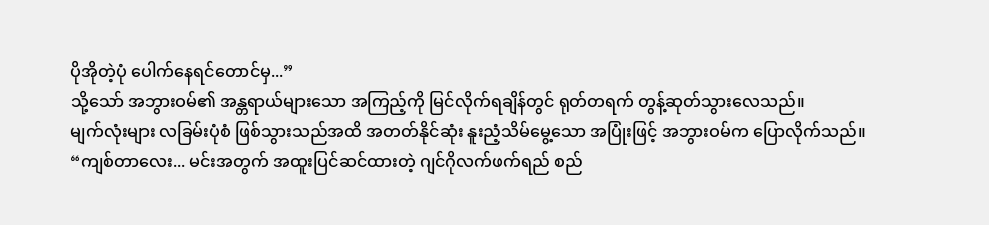ပိုအိုတဲ့ပုံ ပေါက်နေရင်တောင်မှ...”
သို့သော် အဘွားဝမ်၏ အန္တရာယ်များသော အကြည့်ကို မြင်လိုက်ရချိန်တွင် ရုတ်တရက် တွန့်ဆုတ်သွားလေသည်။
မျက်လုံးများ လခြမ်းပုံစံ ဖြစ်သွားသည်အထိ အတတ်နိုင်ဆုံး နူးညံ့သိမ်မွေ့သော အပြုံးဖြင့် အဘွားဝမ်က ပြောလိုက်သည်။
“ကျစ်တာလေး... မင်းအတွက် အထူးပြင်ဆင်ထားတဲ့ ဂျင်ဂိုလက်ဖက်ရည် စည်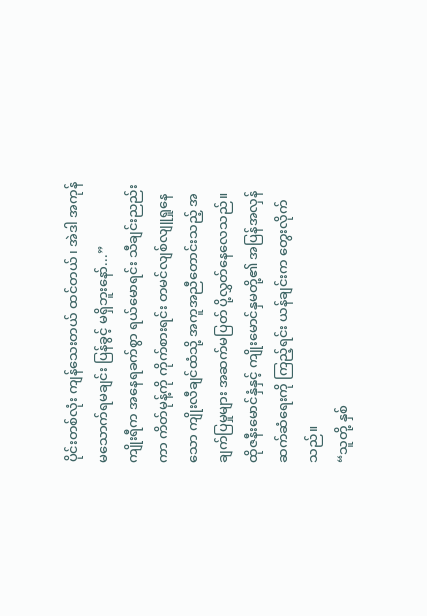ပိုင်းတစ်လုံး ကျန်သေးတယ် ထင်တယ်၊ အဲဒါ အကုန်မသောက်ရမချင်း ပြန်ခွင့် မရှိဘူးနော်...”
ကျိုးရီက အနေရခက်စွာ ရယ်မောရင်း သီချင်းညည်းကာ ကိတ်မုန့်ကို ကိုက်စားရင်း တမင်လျစ်လျူရှုနေသော ကျိုးလီချင်ထံသို့ အကူအညီတောင်းသည့် အချက်ပြမှုများ အဆက်မပြတ် ပို့လွှတ်နေလေသည်။
ထိုဇနီးမောင်နှံနှင့် ကျိုးမောင်နှမတို့၏ အပြန်အလှန် ဆက်ဆံရေးကို ကြည့်ရင်း ယန်ချင်းက တွေးလိုက်သည်။
“သူတို့ နှစ်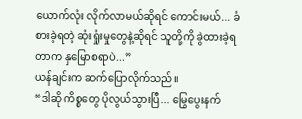ယောက်လုံး လိုက်လာမယ်ဆိုရင် ကောင်းမယ်... ခံစားခဲ့ရတဲ့ ဆုံးရှုံးမှုတွေနဲ့ဆိုရင် သူတို့ကို ခွဲထားခဲ့ရတာက နှမြောစရာပဲ...”
ယန်ချင်းက ဆက်ပြောလိုက်သည်။
“ဒါဆို ကိစ္စတွေ ပိုလွယ်သွားပြီ... မြွေပွေးနက်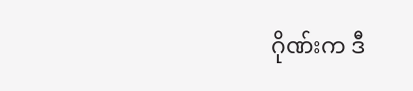ဂိုဏ်းက ဒီ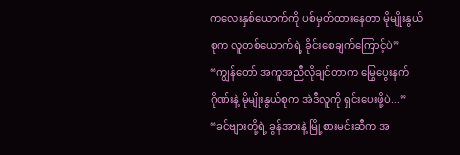ကလေးနှစ်ယောက်ကို ပစ်မှတ်ထားနေတာ မိုမျိုးနွယ်စုက လူတစ်ယောက်ရဲ့ ခိုင်းစေချက်ကြောင့်ပဲ”
“ကျွန်တော် အကူအညီလိုချင်တာက မြွေပွေးနက်ဂိုဏ်းနဲ့ မိုမျိုးနွယ်စုက အဲဒီလူကို ရှင်းပေးဖို့ပဲ...”
“ခင်ဗျားတို့ရဲ့ ခွန်အားနဲ့ မြို့စားမင်းဆီက အ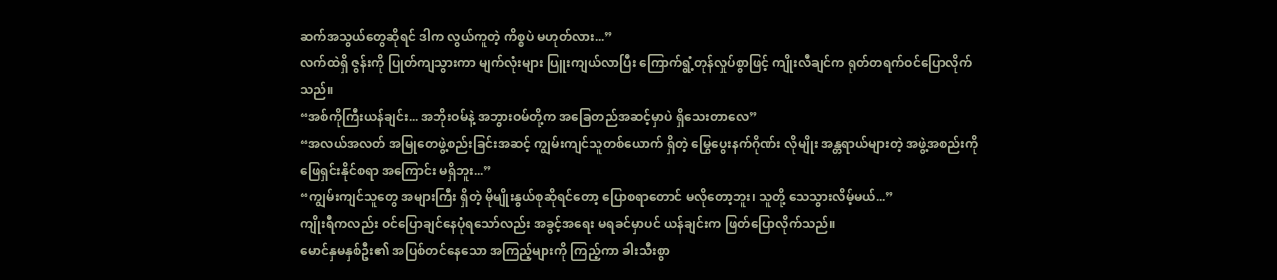ဆက်အသွယ်တွေဆိုရင် ဒါက လွယ်ကူတဲ့ ကိစ္စပဲ မဟုတ်လား...”
လက်ထဲရှိ ဇွန်းကို ပြုတ်ကျသွားကာ မျက်လုံးများ ပြူးကျယ်လာပြီး ကြောက်ရွံ့တုန်လှုပ်စွာဖြင့် ကျိုးလီချင်က ရုတ်တရက်ဝင်ပြောလိုက် သည်။
“အစ်ကိုကြီးယန်ချင်း... အဘိုးဝမ်နဲ့ အဘွားဝမ်တို့က အခြေတည်အဆင့်မှာပဲ ရှိသေးတာလေ”
“အလယ်အလတ် အမြုတေဖွဲ့စည်းခြင်းအဆင့် ကျွမ်းကျင်သူတစ်ယောက် ရှိတဲ့ မြွေပွေးနက်ဂိုဏ်း လိုမျိုး အန္တရာယ်များတဲ့ အဖွဲ့အစည်းကို ဖြေရှင်းနိုင်စရာ အကြောင်း မရှိဘူး...”
“ကျွမ်းကျင်သူတွေ အများကြီး ရှိတဲ့ မိုမျိုးနွယ်စုဆိုရင်တော့ ပြောစရာတောင် မလိုတော့ဘူး၊ သူတို့ သေသွားလိမ့်မယ်...”
ကျိုးရီကလည်း ဝင်ပြောချင်နေပုံရသော်လည်း အခွင့်အရေး မရခင်မှာပင် ယန်ချင်းက ဖြတ်ပြောလိုက်သည်။
မောင်နှမနှစ်ဦး၏ အပြစ်တင်နေသော အကြည့်များကို ကြည့်ကာ ခါးသီးစွာ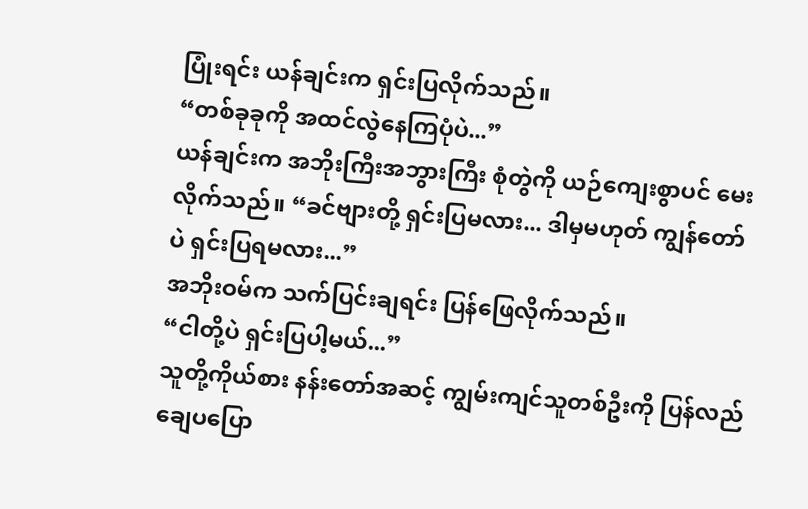ပြုံးရင်း ယန်ချင်းက ရှင်းပြလိုက်သည်။
“တစ်ခုခုကို အထင်လွဲနေကြပုံပဲ...”
ယန်ချင်းက အဘိုးကြီးအဘွားကြီး စုံတွဲကို ယဉ်ကျေးစွာပင် မေးလိုက်သည်။ “ခင်ဗျားတို့ ရှင်းပြမလား... ဒါမှမဟုတ် ကျွန်တော်ပဲ ရှင်းပြရမလား...”
အဘိုးဝမ်က သက်ပြင်းချရင်း ပြန်ဖြေလိုက်သည်။
“ငါတို့ပဲ ရှင်းပြပါ့မယ်...”
သူတို့ကိုယ်စား နန်းတော်အဆင့် ကျွမ်းကျင်သူတစ်ဦးကို ပြန်လည် ချေပပြော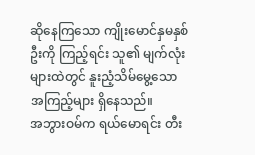ဆိုနေကြသော ကျိုးမောင်နှမနှစ်ဦးကို ကြည့်ရင်း သူ၏ မျက်လုံးများထဲတွင် နူးညံ့သိမ်မွေ့သော အကြည့်များ ရှိနေသည်။
အဘွားဝမ်က ရယ်မောရင်း တီး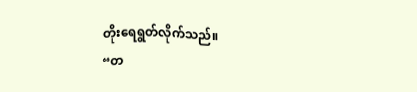တိုးရေရွတ်လိုက်သည်။
“တ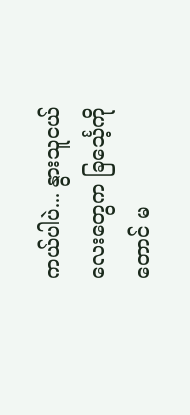ကယ်ပါပဲ... နွားသူငယ်လေးတွေက ခြင်္သေ့ကိုတောင် မ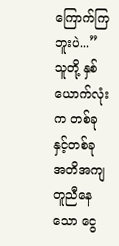ကြောက်ကြဘူးပဲ...”
သူတို့ နှစ်ယောက်လုံးက တစ်ခုနှင့်တစ်ခု အတိအကျတူညီနေသော ငွေ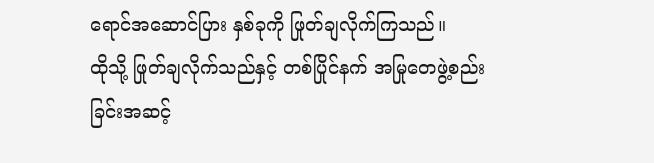ရောင်အဆောင်ပြား နှစ်ခုကို ဖြုတ်ချလိုက်ကြသည်။
ထိုသို့ ဖြုတ်ချလိုက်သည်နှင့် တစ်ပြိုင်နက် အမြုတေဖွဲ့စည်းခြင်းအဆင့်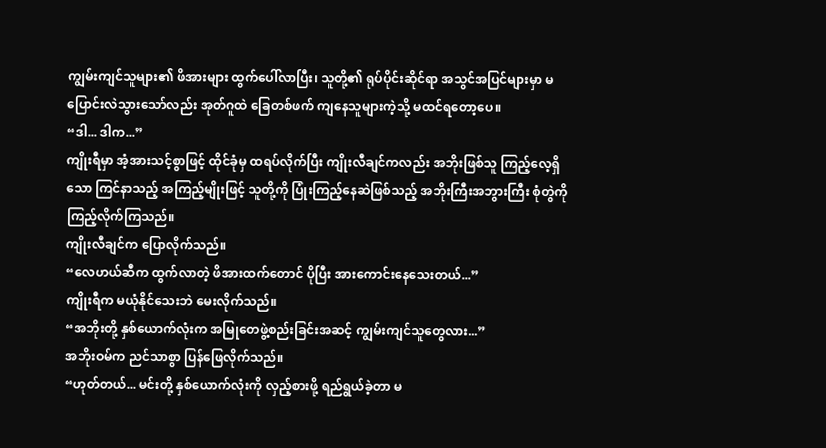ကျွမ်းကျင်သူများ၏ ဖိအားများ ထွက်ပေါ်လာပြီး၊ သူတို့၏ ရုပ်ပိုင်းဆိုင်ရာ အသွင်အပြင်များမှာ မပြောင်းလဲသွားသော်လည်း အုတ်ဂူထဲ ခြေတစ်ဖက် ကျနေသူများကဲ့သို့ မထင်ရတော့ပေ။
“ဒါ... ဒါက...”
ကျိုးရီမှာ အံ့အားသင့်စွာဖြင့် ထိုင်ခုံမှ ထရပ်လိုက်ပြီး ကျိုးလီချင်ကလည်း အဘိုးဖြစ်သူ ကြည့်လေ့ရှိသော ကြင်နာသည့် အကြည့်မျိုးဖြင့် သူတို့ကို ပြုံးကြည့်နေဆဲဖြစ်သည့် အဘိုးကြီးအဘွားကြီး စုံတွဲကို ကြည့်လိုက်ကြသည်။
ကျိုးလီချင်က ပြောလိုက်သည်။
“လေဟယ်ဆီက ထွက်လာတဲ့ ဖိအားထက်တောင် ပိုပြီး အားကောင်းနေသေးတယ်...”
ကျိုးရီက မယုံနိုင်သေးဘဲ မေးလိုက်သည်။
“အဘိုးတို့ နှစ်ယောက်လုံးက အမြုတေဖွဲ့စည်းခြင်းအဆင့် ကျွမ်းကျင်သူတွေလား...”
အဘိုးဝမ်က ညင်သာစွာ ပြန်ဖြေလိုက်သည်။
“ဟုတ်တယ်... မင်းတို့ နှစ်ယောက်လုံးကို လှည့်စားဖို့ ရည်ရွယ်ခဲ့တာ မ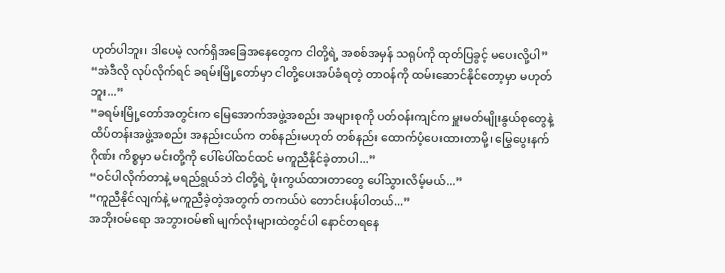ဟုတ်ပါဘူး၊ ဒါပေမဲ့ လက်ရှိအခြေအနေတွေက ငါတို့ရဲ့ အစစ်အမှန် သရုပ်ကို ထုတ်ပြခွင့် မပေးလို့ပါ”
“အဲဒီလို လုပ်လိုက်ရင် ခရမ်းမြို့တော်မှာ ငါတို့ပေးအပ်ခံရတဲ့ တာဝန်ကို ထမ်းဆောင်နိုင်တော့မှာ မဟုတ်ဘူး...”
“ခရမ်းမြို့တော်အတွင်းက မြေအောက်အဖွဲ့အစည်း အများစုကို ပတ်ဝန်းကျင်က မှူးမတ်မျိုးနွယ်စုတွေနဲ့ ထိပ်တန်းအဖွဲ့အစည်း အနည်းငယ်က တစ်နည်းမဟုတ် တစ်နည်း ထောက်ပံ့ပေးထားတာမို့၊ မြွေပွေးနက်ဂိုဏ်း ကိစ္စမှာ မင်းတို့ကို ပေါ်ပေါ်ထင်ထင် မကူညီနိုင်ခဲ့တာပါ...”
“ဝင်ပါလိုက်တာနဲ့ မရည်ရွယ်ဘဲ ငါတို့ရဲ့ ဖုံးကွယ်ထားတာတွေ ပေါ်သွားလိမ့်မယ်...”
“ကူညီနိုင်လျက်နဲ့ မကူညီခဲ့တဲ့အတွက် တကယ်ပဲ တောင်းပန်ပါတယ်...”
အဘိုးဝမ်ရော အဘွားဝမ်၏ မျက်လုံးများထဲတွင်ပါ နောင်တရနေ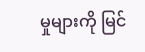မှုများကို မြင်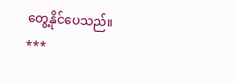တွေ့နိုင်ပေသည်။
***